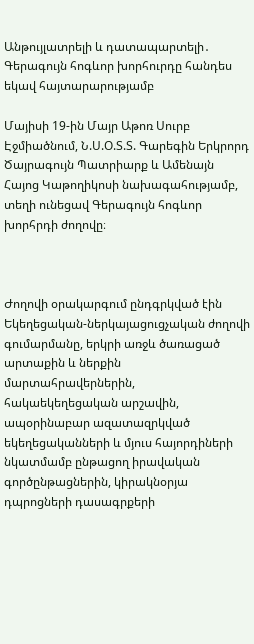Անթույլատրելի և դատապարտելի․ Գերագույն հոգևոր խորհուրդը հանդես եկավ հայտարարությամբ

Մայիսի 19-ին Մայր Աթոռ Սուրբ Էջմիածնում, Ն.Ս.Օ.Տ.Տ. Գարեգին Երկրորդ Ծայրագույն Պատրիարք և Ամենայն Հայոց Կաթողիկոսի նախագահությամբ, տեղի ունեցավ Գերագույն հոգևոր խորհրդի ժողովը։



Ժողովի օրակարգում ընդգրկված էին Եկեղեցական-ներկայացուցչական ժողովի գումարմանը, երկրի առջև ծառացած արտաքին և ներքին մարտահրավերներին, հակաեկեղեցական արշավին, ապօրինաբար ազատազրկված եկեղեցականների և մյուս հայորդիների նկատմամբ ընթացող իրավական գործընթացներին, կիրակնօրյա դպրոցների դասագրքերի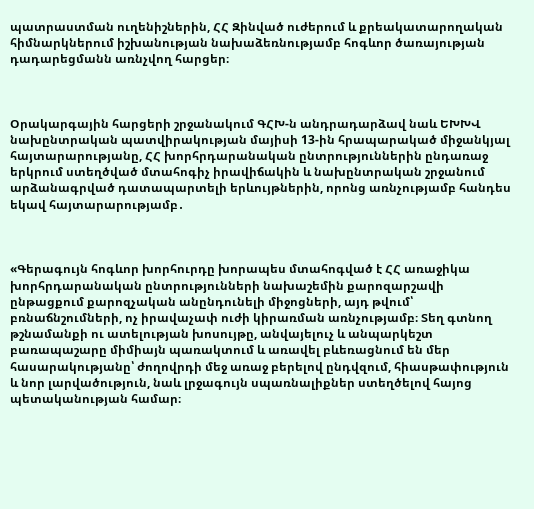պատրաստման ուղենիշներին, ՀՀ Զինված ուժերում և քրեակատարողական հիմնարկներում իշխանության նախաձեռնությամբ հոգևոր ծառայության դադարեցմանն առնչվող հարցեր։



Օրակարգային հարցերի շրջանակում ԳՀԽ-ն անդրադարձավ նաև ԵԽԽՎ նախընտրական պատվիրակության մայիսի 13-ին հրապարակած միջանկյալ հայտարարությանը, ՀՀ խորհրդարանական ընտրություններին ընդառաջ երկրում ստեղծված մտահոգիչ իրավիճակին և նախընտրական շրջանում արձանագրված դատապարտելի երևույթներին, որոնց առնչությամբ հանդես եկավ հայտարարությամբ․



«Գերագույն հոգևոր խորհուրդը խորապես մտահոգված է ՀՀ առաջիկա խորհրդարանական ընտրությունների նախաշեմին քարոզարշավի ընթացքում քարոզչական անընդունելի միջոցների, այդ թվում՝ բռնաճնշումների, ոչ իրավաչափ ուժի կիրառման առնչությամբ։ Տեղ գտնող թշնամանքի ու ատելության խոսույթը, անվայելուչ և անպարկեշտ բառապաշարը միմիայն պառակտում և առավել բևեռացնում են մեր հասարակությանը՝ ժողովրդի մեջ առաջ բերելով ընդվզում, հիասթափություն և նոր լարվածություն, նաև լրջագույն սպառնալիքներ ստեղծելով հայոց պետականության համար։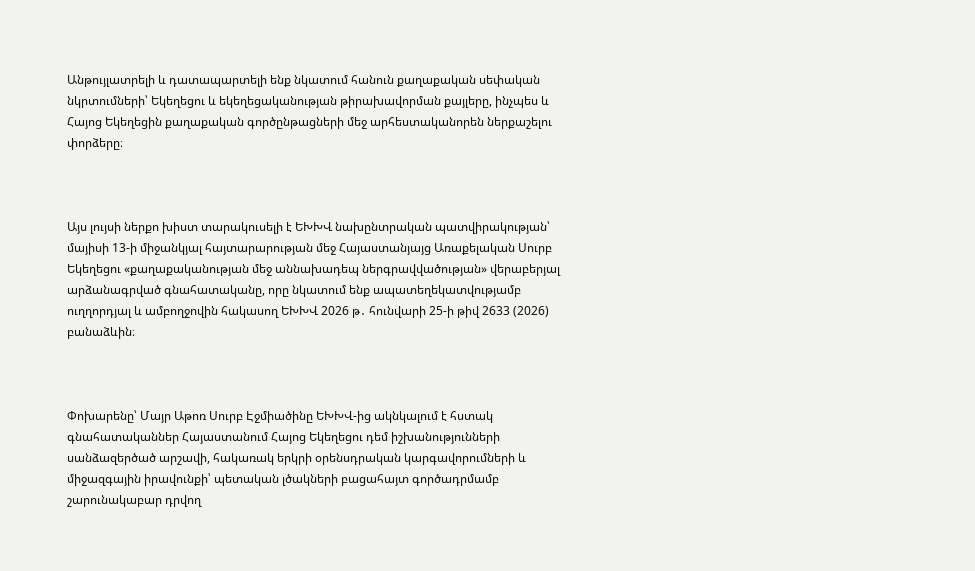Անթույլատրելի և դատապարտելի ենք նկատում հանուն քաղաքական սեփական նկրտումների՝ Եկեղեցու և եկեղեցականության թիրախավորման քայլերը, ինչպես և Հայոց Եկեղեցին քաղաքական գործընթացների մեջ արհեստականորեն ներքաշելու փորձերը։



Այս լույսի ներքո խիստ տարակուսելի է ԵԽԽՎ նախընտրական պատվիրակության՝ մայիսի 13-ի միջանկյալ հայտարարության մեջ Հայաստանյայց Առաքելական Սուրբ Եկեղեցու «քաղաքականության մեջ աննախադեպ ներգրավվածության» վերաբերյալ արձանագրված գնահատականը, որը նկատում ենք ապատեղեկատվությամբ ուղղորդյալ և ամբողջովին հակասող ԵԽԽՎ 2026 թ․ հունվարի 25-ի թիվ 2633 (2026) բանաձևին։



Փոխարենը՝ Մայր Աթոռ Սուրբ Էջմիածինը ԵԽԽՎ-ից ակնկալում է հստակ գնահատականներ Հայաստանում Հայոց Եկեղեցու դեմ իշխանությունների սանձազերծած արշավի, հակառակ երկրի օրենսդրական կարգավորումների և միջազգային իրավունքի՝ պետական լծակների բացահայտ գործադրմամբ շարունակաբար դրվող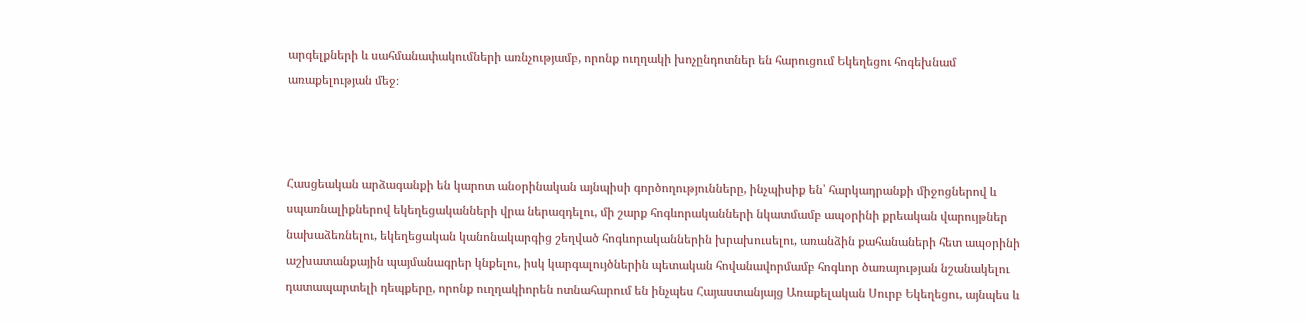արգելքների և սահմանափակումների առնչությամբ, որոնք ուղղակի խոչընդոտներ են հարուցում Եկեղեցու հոգեխնամ առաքելության մեջ։



Հասցեական արձագանքի են կարոտ անօրինական այնպիսի գործողությունները, ինչպիսիք են՝ հարկադրանքի միջոցներով և սպառնալիքներով եկեղեցականների վրա ներազդելու, մի շարք հոգևորականների նկատմամբ ապօրինի քրեական վարույթներ նախաձեռնելու, եկեղեցական կանոնակարգից շեղված հոգևորականներին խրախուսելու, առանձին քահանաների հետ ապօրինի աշխատանքային պայմանագրեր կնքելու, իսկ կարգալույծներին պետական հովանավորմամբ հոգևոր ծառայության նշանակելու դատապարտելի դեպքերը, որոնք ուղղակիորեն ոտնահարում են ինչպես Հայաստանյայց Առաքելական Սուրբ Եկեղեցու, այնպես և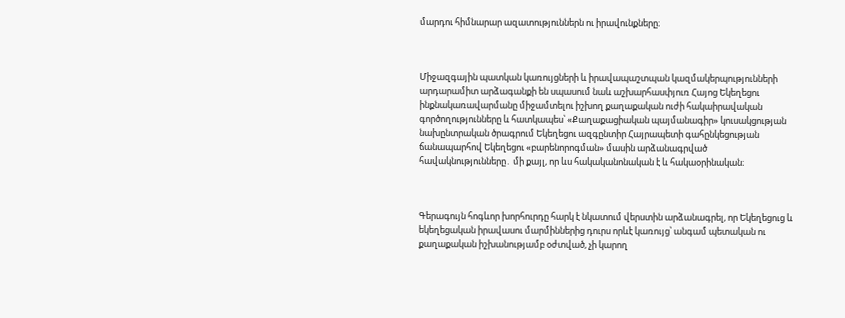մարդու հիմնարար ազատություններն ու իրավունքները։



Միջազգային պատկան կառույցների և իրավապաշտպան կազմակերպությունների արդարամիտ արձագանքի են սպասում նաև աշխարհասփյուռ Հայոց Եկեղեցու ինքնակառավարմանը միջամտելու իշխող քաղաքական ուժի հակաիրավական գործողությունները և հատկապես՝ «Քաղաքացիական պայմանագիր» կուսակցության նախընտրական ծրագրում Եկեղեցու ազգընտիր Հայրապետի գահընկեցության ճանապարհով Եկեղեցու «բարենորոգման» մասին արձանագրված հավակնությունները․ մի քայլ, որ ևս հակականոնական է և հակաօրինական։



Գերագույն հոգևոր խորհուրդը հարկ է նկատում վերստին արձանագրել, որ Եկեղեցուց և եկեղեցական իրավասու մարմիններից դուրս որևէ կառույց՝ անգամ պետական ու քաղաքական իշխանությամբ օժտված, չի կարող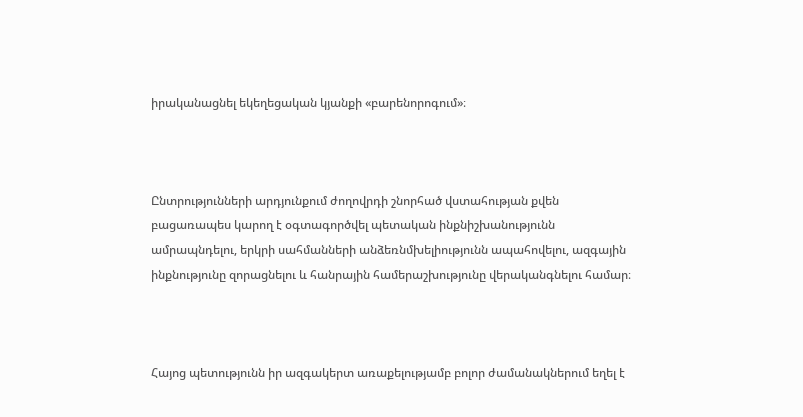իրականացնել եկեղեցական կյանքի «բարենորոգում»։



Ընտրությունների արդյունքում ժողովրդի շնորհած վստահության քվեն բացառապես կարող է օգտագործվել պետական ինքնիշխանությունն ամրապնդելու, երկրի սահմանների անձեռնմխելիությունն ապահովելու, ազգային ինքնությունը զորացնելու և հանրային համերաշխությունը վերականգնելու համար։



Հայոց պետությունն իր ազգակերտ առաքելությամբ բոլոր ժամանակներում եղել է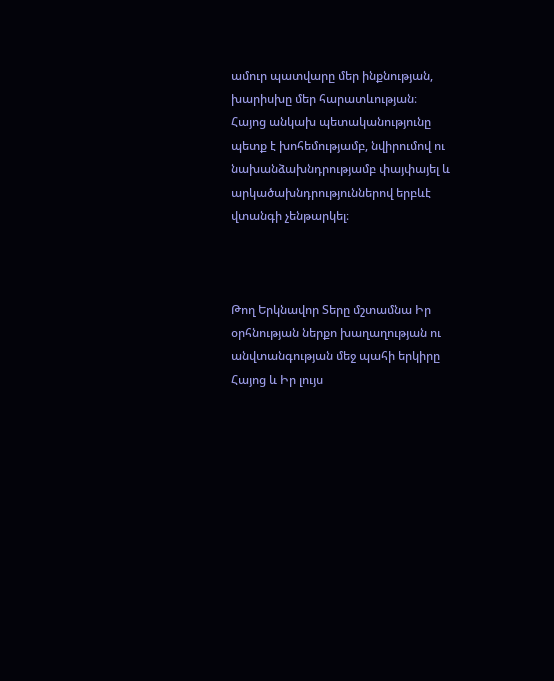ամուր պատվարը մեր ինքնության, խարիսխը մեր հարատևության։ Հայոց անկախ պետականությունը պետք է խոհեմությամբ, նվիրումով ու նախանձախնդրությամբ փայփայել և արկածախնդրություններով երբևէ վտանգի չենթարկել։



Թող Երկնավոր Տերը մշտամնա Իր օրհնության ներքո խաղաղության ու անվտանգության մեջ պահի երկիրը Հայոց և Իր լույս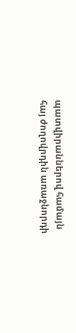պատվիրաններով համայն հայ ժողովրդին առաջնորդի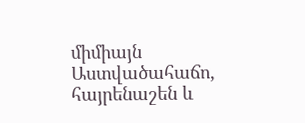միմիայն Աստվածահաճո, հայրենաշեն և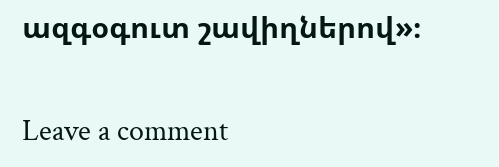ազգօգուտ շավիղներով»։

Leave a comment